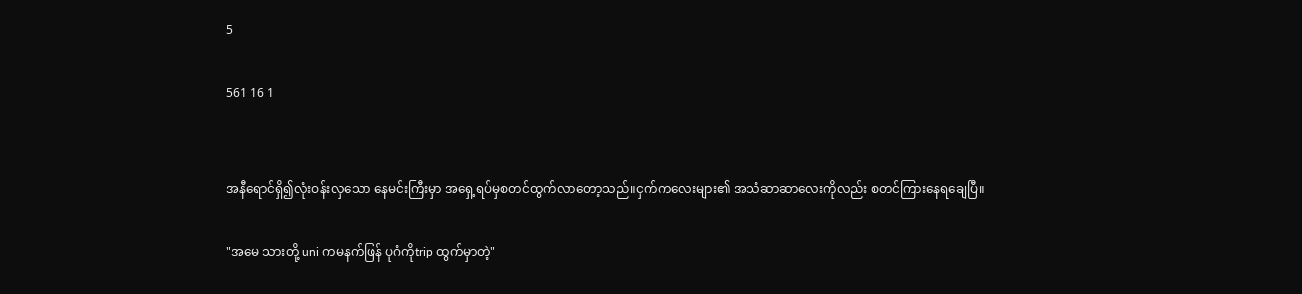5

561 16 1


အနီရောင်ရှိ၍လုံးဝန်းလှသော နေမင်းကြီးမှာ အရှေ့ရပ်မှစတင်ထွက်လာတော့သည်။ငှက်ကလေးများ၏ အသံဆာဆာလေးကိုလည်း စတင်ကြားနေရချေပြီ။

"အမေ သားတို့ uni ကမနက်ဖြန် ပုဂံကိုtrip ထွက်မှာတဲ့"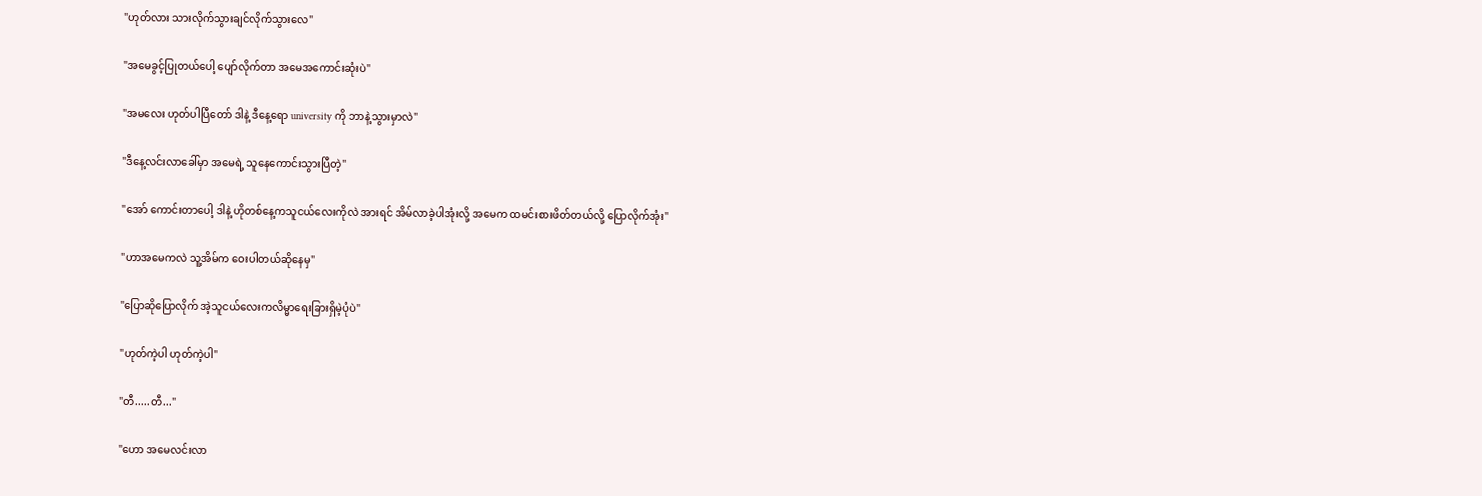"ဟုတ်လား သားလိုက်သွားချင်လိုက်သွားလေ"

"အမေခွင့်ပြုတယ်ပေါ့ ပျော်လိုက်တာ အမေအကောင်းဆုံးပဲ"

"အမလေး ဟုတ်ပါပြီတော် ဒါနဲ့ ဒီနေ့ရော university ကို ဘာနဲ့သွားမှာလဲ"

"ဒီနေ့လင်းလာခေါ်မှာ အမေရဲ့ သူနေကောင်းသွားပြီတဲ့"

"အော် ကောင်းတာပေါ့ ဒါနဲ့ ဟိုတစ်နေ့ကသူငယ်လေးကိုလဲ အားရင် အိမ်လာခဲ့ပါအုံးလို့ အမေက ထမင်းစားဖိတ်တယ်လို့ ပြောလိုက်အုံး"

"ဟာအမေကလဲ သူ့အိမ်က ဝေးပါတယ်ဆိုနေမှ"

"ပြောဆိုပြောလိုက် အဲ့သူငယ်လေးကလိမ္မာရေးခြားရှိမဲ့ပုံပဲ"

"ဟုတ်ကဲ့ပါ ဟုတ်ကဲ့ပါ"

"တီ.....တီ..."

"ဟော အမေလင်းလာ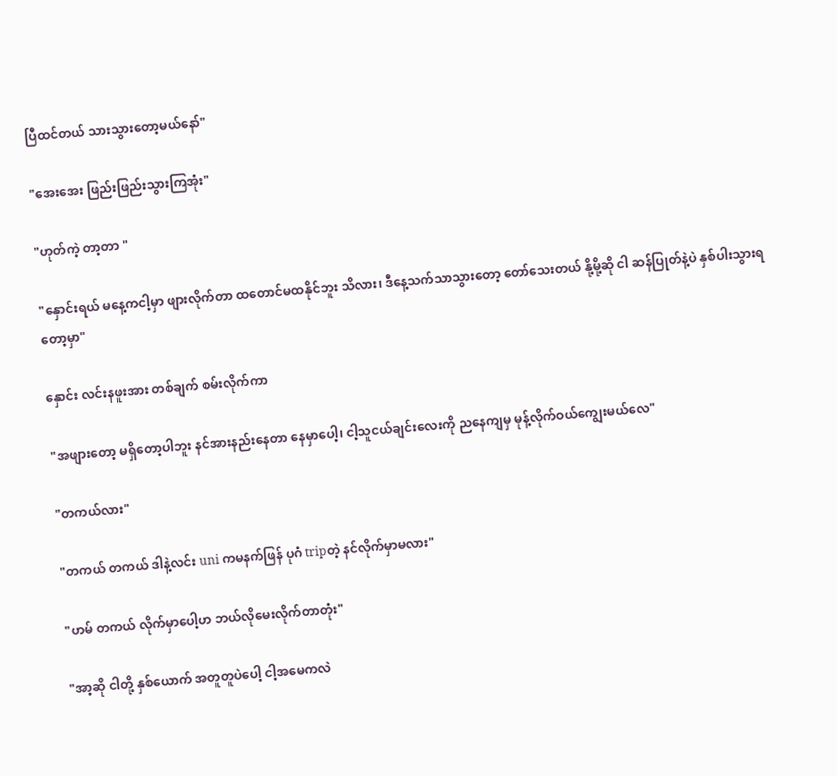ပြီထင်တယ် သားသွားတော့မယ်နော်"

"အေးအေး ဖြည်းဖြည်းသွားကြအုံး"

"ဟုတ်ကဲ့ တာ့တာ "

"နှောင်းရယ် မနေ့ကငါ့မှာ ဖျားလိုက်တာ ထတောင်မ‌ထနိုင်ဘူး သိလား၊ ဒီနေ့သက်သာသွားတော့ တော်သေးတယ် နို့မို့ဆို ငါ ဆန်ပြုတ်နဲ့ပဲ နှစ်ပါးသွားရတော့မှာ"

နှောင်း လင်းနဖူးအား တစ်ချက် စမ်းလိုက်ကာ

"အဖျားတော့ မရှိတော့ပါဘူး နင်အားနည်းနေတာ နေမှာပေါ့၊ ငါ့သူငယ်ချင်းလေးကို ညနေကျမှ ‌မုန့်လိုက်ဝယ်ကျွေးမယ်လေ"

"တကယ်လား"

"တကယ် တကယ် ဒါနဲ့လင်း uni ကမနက်ဖြန် ပုဂံ tripတဲ့ နင်လိုက်မှာမလား"

"ဟမ် တကယ် လိုက်မှာပေါ့ဟ ဘယ်လိုမေးလိုက်တာတုံး"

"အာ့ဆို ငါတို့ နှစ်‌ယောက် အတူတူပဲပေါ့ ငါ့အမေကလဲ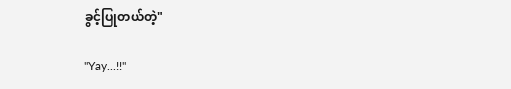ခွင့်ပြုတယ်တဲ့"

"Yay...!!"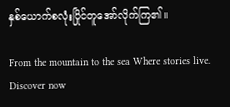နှစ်ယောက်စလုံးပြိုင်တူအော်လိုက်ကြ၏။

From the mountain to the sea Where stories live. Discover now